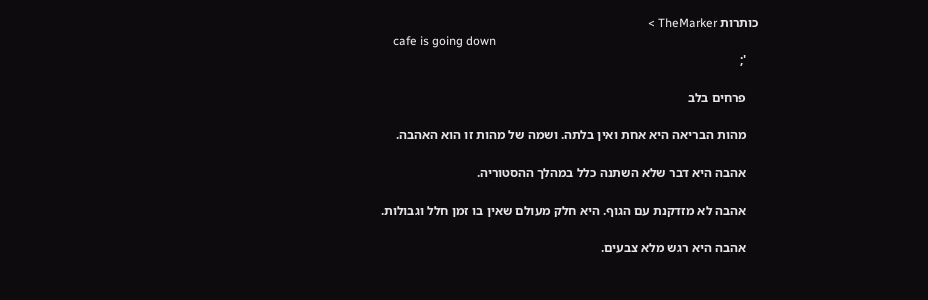כותרות TheMarker >
    cafe is going down
    ';

    פרחים בלב

    מהות הבריאה היא אחת ואין בלתה. ושמה של מהות זו הוא האהבה.

    אהבה היא דבר שלא השתנה כלל במהלך ההסטוריה.

    אהבה לא מזדקנת עם הגוף. היא חלק מעולם שאין בו זמן חלל וגבולות.

    אהבה היא רגש מלא צבעים.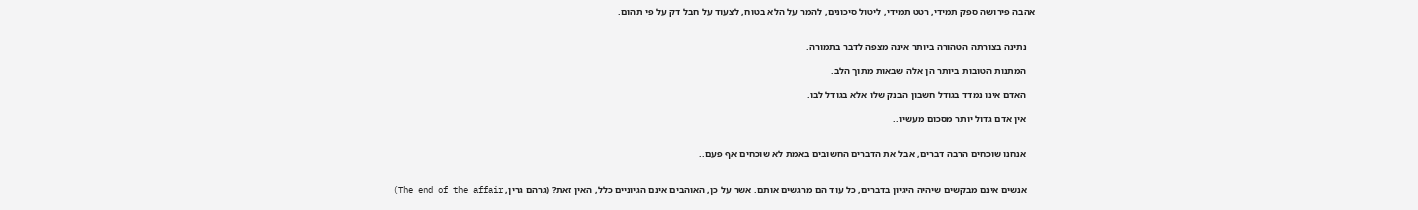אהבה פירושה ספק תמידי, רטט תמידי, ליטול סיכונים, להמר על הלא בטוח, לצעוד על חבל דק על פי תהום.


    נתינה בצורתה הטהורה ביותר אינה מצפה לדבר בתמורה.

    המתנות הטובות ביותר הן אלה שבאות מתוך הלב.

    האדם אינו נמדד בגודל חשבון הבנק שלו אלא בגודל לבו.

    אין אדם גדול יותר מסכום מעשיו..


    אנחנו שוכחים הרבה דברים, אבל את הדברים החשובים באמת לא שוכחים אף פעם..


    אנשים אינם מבקשים שיהיה היגיון בדברים, כל עוד הם מרגשים אותם. אשר על כן, האוהבים אינם הגיוניים כלל, האין זאת? (גרהם גרין, The end of the affair)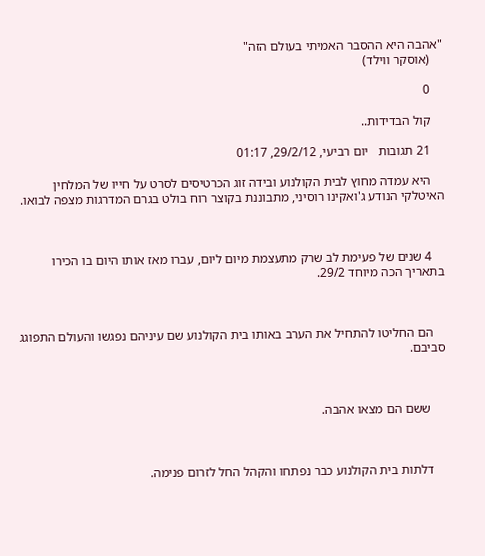"אהבה היא ההסבר האמיתי בעולם הזה"
    (אוסקר ווילד)

    0

    קול הבדידות..

    21 תגובות   יום רביעי, 29/2/12, 01:17

    היא עמדה מחוץ לבית הקולנוע ובידה זוג הכרטיסים לסרט על חייו של המלחין האיטלקי הנודע ג'ואקינו רוסיני, מתבוננת בקוצר רוח בולט בגרם המדרגות מצפה לבואו.



    4 שנים של פעימת לב שרק מתעצמת מיום ליום, עברו מאז אותו היום בו הכירו בתאריך הכה מיוחד 29/2.



    הם החליטו להתחיל את הערב באותו בית הקולנוע שם עיניהם נפגשו והעולם התפוגג סביבם.



     ששם הם מצאו אהבה.



    דלתות בית הקולנוע כבר נפתחו והקהל החל לזרום פנימה.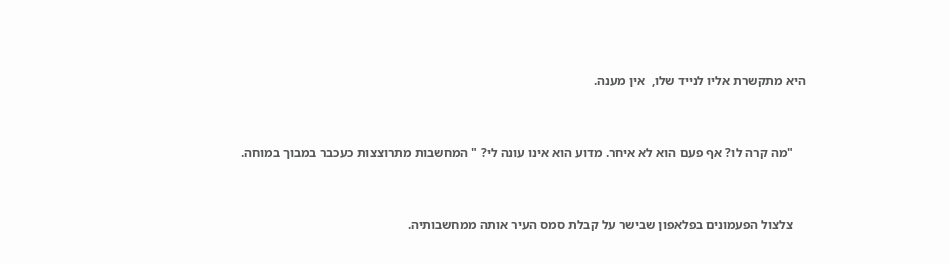היא מתקשרת אליו לנייד שלו,  אין מענה.



    "מה קרה לו? אף פעם הוא לא איחר. מדוע הוא אינו עונה לי? " המחשבות מתרוצצות כעכבר במבוך במוחה.



    צלצול הפעמונים בפלאפון שבישר על קבלת סמס העיר אותה ממחשבותיה.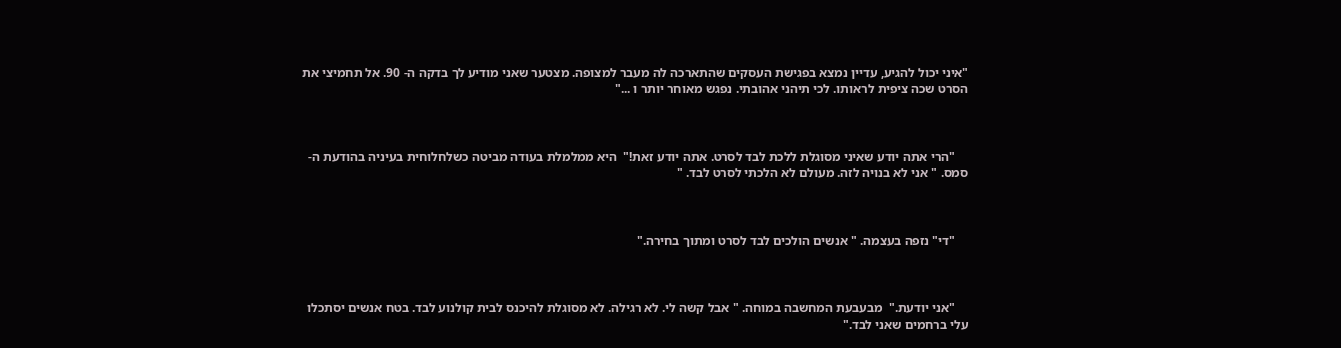"איני יכול להגיע, עדיין נמצא בפגישת העסקים שהתארכה לה מעבר למצופה. מצטער שאני מודיע לך בדקה ה- 90. אל תחמיצי את הסרט שכה ציפית לראותו. לכי תיהני אהובתי. נפגש מאוחר יותר ו ..."



    "הרי אתה יודע שאיני מסוגלת ללכת לבד לסרט. אתה יודע זאת!"  היא ממלמלת בעודה מביטה כשלחלוחית בעיניה בהודעת ה-סמס. " אני לא בנויה לזה. מעולם לא הלכתי לסרט לבד. "



    "די" נזפה בעצמה. " אנשים הולכים לבד לסרט ומתוך בחירה."



    "אני יודעת."  מבעבעת המחשבה במוחה. " אבל קשה לי. לא רגילה. לא מסוגלת להיכנס לבית קולנוע לבד. בטח אנשים יסתכלו עלי ברחמים שאני לבד."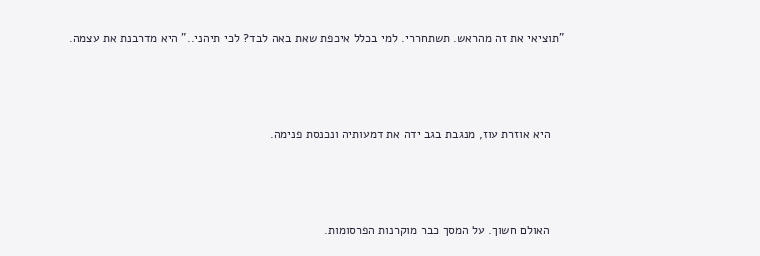"תוציאי את זה מהראש. תשתחררי. למי בכלל איכפת שאת באה לבד? לכי תיהני.." היא מדרבנת את עצמה.



    היא אוזרת עוז, מנגבת בגב ידה את דמעותיה ונכנסת פנימה.



    האולם חשוך. על המסך כבר מוקרנות הפרסומות.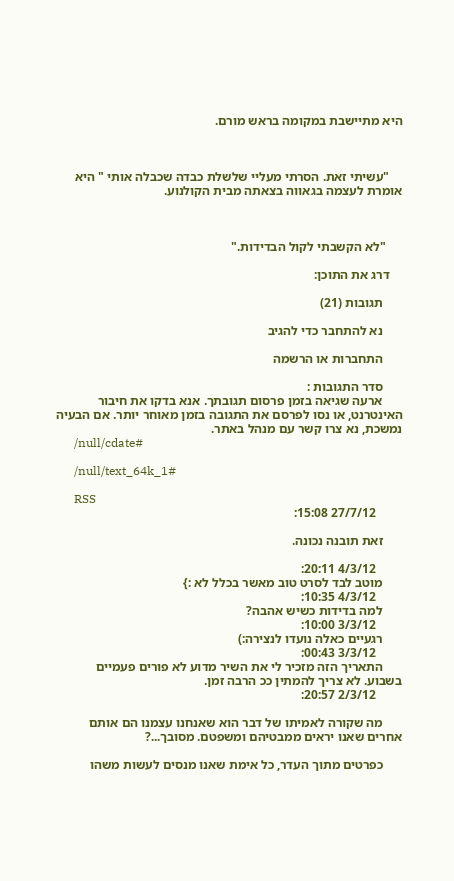היא מתיישבת במקומה בראש מורם.



    "עשיתי זאת. הסרתי מעליי שלשלת כבדה שכבלה אותי " היא אומרת לעצמה בגאווה בצאתה מבית הקולנוע.



     "לא הקשבתי לקול הבדידות."

    דרג את התוכן:

      תגובות (21)

      נא להתחבר כדי להגיב

      התחברות או הרשמה

      סדר התגובות :
      ארעה שגיאה בזמן פרסום תגובתך. אנא בדקו את חיבור האינטרנט, או נסו לפרסם את התגובה בזמן מאוחר יותר. אם הבעיה נמשכת, נא צרו קשר עם מנהל באתר.
      /null/cdate#

      /null/text_64k_1#

      RSS
        27/7/12 15:08:

      זאת תובנה נכונה.

        4/3/12 20:11:
      מוטב לבד לסרט טוב מאשר בכלל לא :}
        4/3/12 10:35:
      למה בדידות כשיש אהבה?
        3/3/12 10:00:
      רגעיים כאלה נועדו לנצירה:)
        3/3/12 00:43:
      התאריך הזה מזכיר לי את השיר מדוע לא פורים פעמיים בשבוע. לא צריך להמתין ככ הרבה זמן.
        2/3/12 20:57:

      מה שקורה לאמיתו של דבר הוא שאנחנו עצמנו הם אותם אחרים שאנו יראים ממבטיהם ומשפטם. מסובך...?

      כפרטים מתוך העדר, כל אימת שאנו מנסים לעשות משהו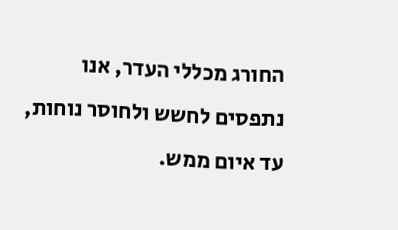החורג מכללי העדר, אנו נתפסים לחשש ולחוסר נוחות, עד איום ממש.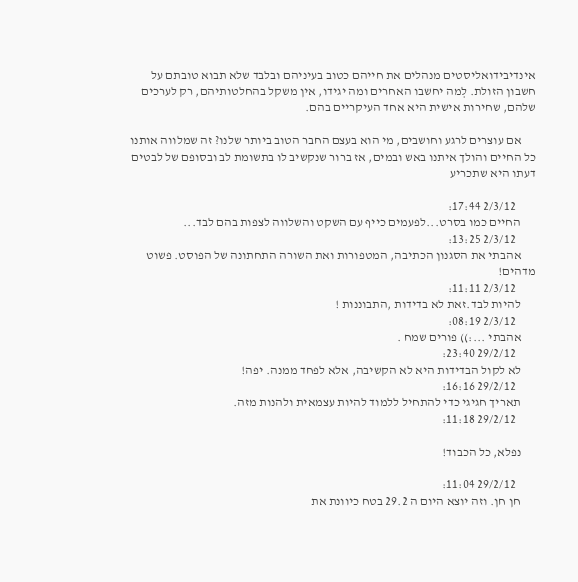אינדיבידואליסטים מנהלים את חייהם כטוב בעיניהם ובלבד שלא תבוא טובתם על חשבון הזולת. לְמה יחשבו האחרים ומה יגידו, אין משקל בהחלטותיהם, רק לערכים שלהם, שחירות אישית היא אחד העיקריים בהם.

      אם עוצרים לרגע וחושבים, מי הוא בעצם החבר הטוב ביותר שלנו? זה שמלווה אותנו כל החיים והולך איתנו באש ובמים, אז ברור שנקשיב לו בתשומת לב ובסופם של לבטים דעתו היא שתכריע

        2/3/12 17:44:
      החיים כמו בסרט...לפעמים כייף עם השקט והשלווה לצפות בהם לבד...
        2/3/12 13:25:
      אהבתי את הסגנון הכתיבה, המטפורות ואת השורה התחתונה של הפוסט. פשוט מדהים!
        2/3/12 11:11:
      להיות לבד.זאת לא בדידות ,התבוננות !
        2/3/12 08:19:
      אהבתי ...:)) פורים שמח .
        29/2/12 23:40:
      לא לקול הבדידות היא לא הקשיבה, אלא לפחד ממנה. יפה!
        29/2/12 16:16:
      תאריך חגיגי כדי להתחיל ללמוד להיות עצמאית ולהנות מזה.
        29/2/12 11:18:

      נפלא, כל הכבוד!

        29/2/12 11:04:
      חן חן. וזה יוצא היום ה 29.2 בטח כיוונת את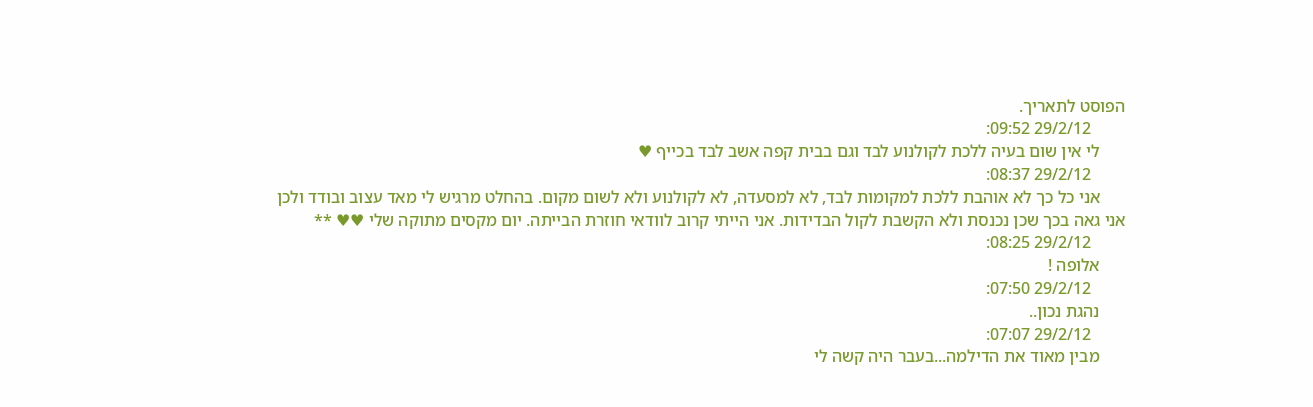הפוסט לתאריך.
        29/2/12 09:52:
      לי אין שום בעיה ללכת לקולנוע לבד וגם בבית קפה אשב לבד בכייף ♥
        29/2/12 08:37:
      אני כל כך לא אוהבת ללכת למקומות לבד, לא למסעדה, לא לקולנוע ולא לשום מקום. בהחלט מרגיש לי מאד עצוב ובודד ולכן אני גאה בכך שכן נכנסת ולא הקשבת לקול הבדידות. אני הייתי קרוב לוודאי חוזרת הבייתה. יום מקסים מתוקה שלי ♥♥ **
        29/2/12 08:25:
      אלופה !
        29/2/12 07:50:
      נהגת נכון..
        29/2/12 07:07:
      מבין מאוד את הדילמה...בעבר היה קשה לי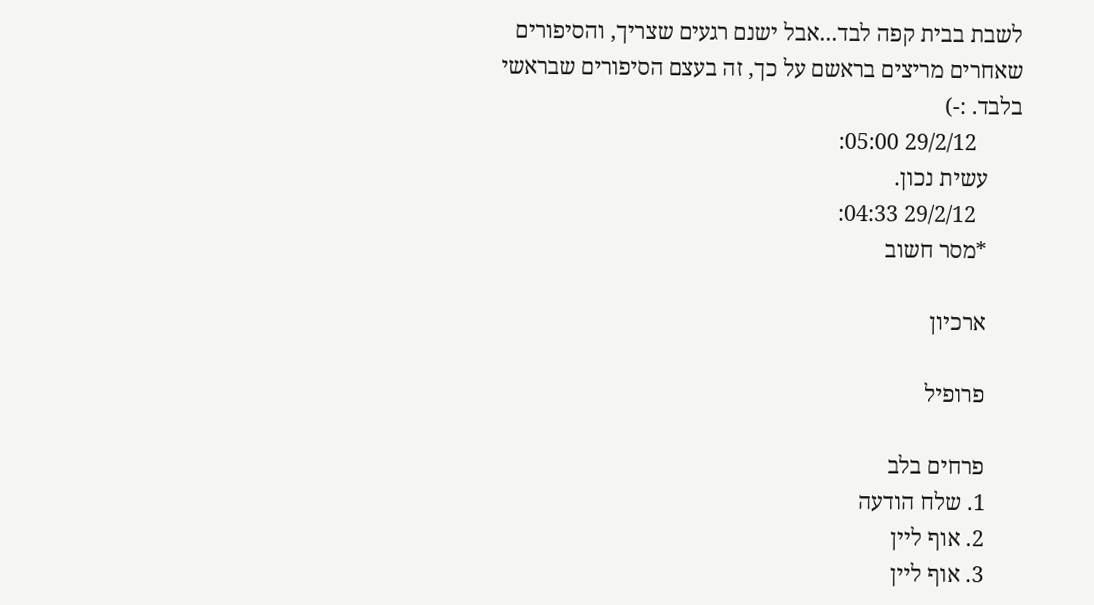לשבת בבית קפה לבד...אבל ישנם רגעים שצריך, והסיפורים שאחרים מריצים בראשם על כך, זה בעצם הסיפורים שבראשי בלבד. :-)
        29/2/12 05:00:
      עשית נכון.
        29/2/12 04:33:
      *מסר חשוב

      ארכיון

      פרופיל

      פרחים בלב
      1. שלח הודעה
      2. אוף ליין
      3. אוף ליין